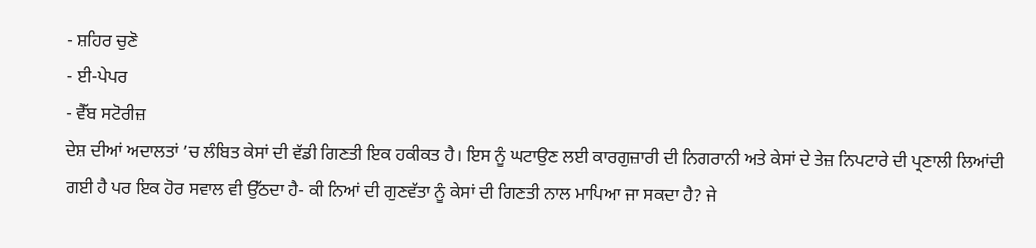- ਸ਼ਹਿਰ ਚੁਣੋ
- ਈ-ਪੇਪਰ
- ਵੈੱਬ ਸਟੋਰੀਜ਼
ਦੇਸ਼ ਦੀਆਂ ਅਦਾਲਤਾਂ ’ਚ ਲੰਬਿਤ ਕੇਸਾਂ ਦੀ ਵੱਡੀ ਗਿਣਤੀ ਇਕ ਹਕੀਕਤ ਹੈ। ਇਸ ਨੂੰ ਘਟਾਉਣ ਲਈ ਕਾਰਗੁਜ਼ਾਰੀ ਦੀ ਨਿਗਰਾਨੀ ਅਤੇ ਕੇਸਾਂ ਦੇ ਤੇਜ਼ ਨਿਪਟਾਰੇ ਦੀ ਪ੍ਰਣਾਲੀ ਲਿਆਂਦੀ ਗਈ ਹੈ ਪਰ ਇਕ ਹੋਰ ਸਵਾਲ ਵੀ ਉੱਠਦਾ ਹੈ- ਕੀ ਨਿਆਂ ਦੀ ਗੁਣਵੱਤਾ ਨੂੰ ਕੇਸਾਂ ਦੀ ਗਿਣਤੀ ਨਾਲ ਮਾਪਿਆ ਜਾ ਸਕਦਾ ਹੈ? ਜੇ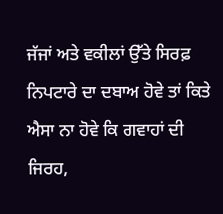ਜੱਜਾਂ ਅਤੇ ਵਕੀਲਾਂ ਉੱਤੇ ਸਿਰਫ਼ ਨਿਪਟਾਰੇ ਦਾ ਦਬਾਅ ਹੋਵੇ ਤਾਂ ਕਿਤੇ ਐਸਾ ਨਾ ਹੋਵੇ ਕਿ ਗਵਾਹਾਂ ਦੀ ਜਿਰਹ,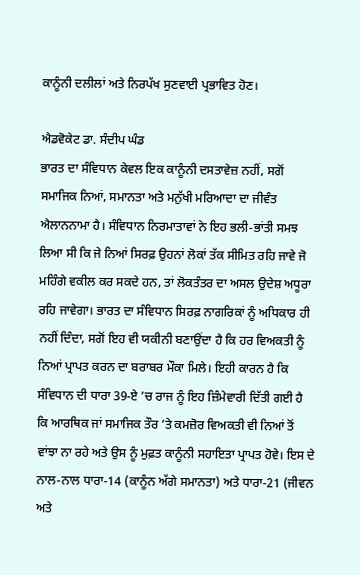ਕਾਨੂੰਨੀ ਦਲੀਲਾਂ ਅਤੇ ਨਿਰਪੱਖ ਸੁਣਵਾਈ ਪ੍ਰਭਾਵਿਤ ਹੋਣ।

ਐਡਵੋਕੇਟ ਡਾ. ਸੰਦੀਪ ਘੰਡ
ਭਾਰਤ ਦਾ ਸੰਵਿਧਾਨ ਕੇਵਲ ਇਕ ਕਾਨੂੰਨੀ ਦਸਤਾਵੇਜ਼ ਨਹੀਂ, ਸਗੋਂ ਸਮਾਜਿਕ ਨਿਆਂ, ਸਮਾਨਤਾ ਅਤੇ ਮਨੁੱਖੀ ਮਰਿਆਦਾ ਦਾ ਜੀਵੰਤ ਐਲਾਨਨਾਮਾ ਹੈ। ਸੰਵਿਧਾਨ ਨਿਰਮਾਤਾਵਾਂ ਨੇ ਇਹ ਭਲੀ-ਭਾਂਤੀ ਸਮਝ ਲਿਆ ਸੀ ਕਿ ਜੇ ਨਿਆਂ ਸਿਰਫ਼ ਉਹਨਾਂ ਲੋਕਾਂ ਤੱਕ ਸੀਮਿਤ ਰਹਿ ਜਾਵੇ ਜੋ ਮਹਿੰਗੇ ਵਕੀਲ ਕਰ ਸਕਦੇ ਹਨ, ਤਾਂ ਲੋਕਤੰਤਰ ਦਾ ਅਸਲ ਉਦੇਸ਼ ਅਧੂਰਾ ਰਹਿ ਜਾਵੇਗਾ। ਭਾਰਤ ਦਾ ਸੰਵਿਧਾਨ ਸਿਰਫ਼ ਨਾਗਰਿਕਾਂ ਨੂੰ ਅਧਿਕਾਰ ਹੀ ਨਹੀਂ ਦਿੰਦਾ, ਸਗੋਂ ਇਹ ਵੀ ਯਕੀਨੀ ਬਣਾਉਂਦਾ ਹੈ ਕਿ ਹਰ ਵਿਅਕਤੀ ਨੂੰ ਨਿਆਂ ਪ੍ਰਾਪਤ ਕਰਨ ਦਾ ਬਰਾਬਰ ਮੌਕਾ ਮਿਲੇ। ਇਹੀ ਕਾਰਨ ਹੈ ਕਿ ਸੰਵਿਧਾਨ ਦੀ ਧਾਰਾ 39-ਏ ’ਚ ਰਾਜ ਨੂੰ ਇਹ ਜ਼ਿੰਮੇਵਾਰੀ ਦਿੱਤੀ ਗਈ ਹੈ ਕਿ ਆਰਥਿਕ ਜਾਂ ਸਮਾਜਿਕ ਤੌਰ ’ਤੇ ਕਮਜ਼ੋਰ ਵਿਅਕਤੀ ਵੀ ਨਿਆਂ ਤੋਂ ਵਾਂਝਾ ਨਾ ਰਹੇ ਅਤੇ ਉਸ ਨੂੰ ਮੁਫ਼ਤ ਕਾਨੂੰਨੀ ਸਹਾਇਤਾ ਪ੍ਰਾਪਤ ਹੋਵੇ। ਇਸ ਦੇ ਨਾਲ-ਨਾਲ ਧਾਰਾ-14 (ਕਾਨੂੰਨ ਅੱਗੇ ਸਮਾਨਤਾ) ਅਤੇ ਧਾਰਾ-21 (ਜੀਵਨ ਅਤੇ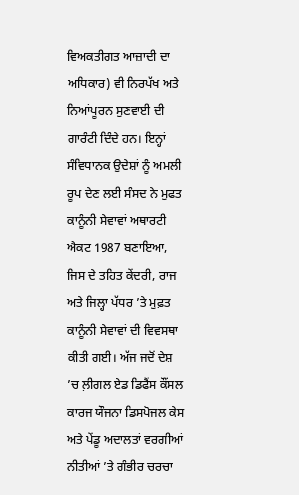ਵਿਅਕਤੀਗਤ ਆਜ਼ਾਦੀ ਦਾ ਅਧਿਕਾਰ) ਵੀ ਨਿਰਪੱਖ ਅਤੇ ਨਿਆਂਪੂਰਨ ਸੁਣਵਾਈ ਦੀ ਗਾਰੰਟੀ ਦਿੰਦੇ ਹਨ। ਇਨ੍ਹਾਂ ਸੰਵਿਧਾਨਕ ਉਦੇਸ਼ਾਂ ਨੂੰ ਅਮਲੀ ਰੂਪ ਦੇਣ ਲਈ ਸੰਸਦ ਨੇ ਮੁਫਤ ਕਾਨੂੰਨੀ ਸੇਵਾਵਾਂ ਅਥਾਰਟੀ ਐਕਟ 1987 ਬਣਾਇਆ, ਜਿਸ ਦੇ ਤਹਿਤ ਕੇਂਦਰੀ, ਰਾਜ ਅਤੇ ਜਿਲ੍ਹਾ ਪੱਧਰ ’ਤੇ ਮੁਫ਼ਤ ਕਾਨੂੰਨੀ ਸੇਵਾਵਾਂ ਦੀ ਵਿਵਸਥਾ ਕੀਤੀ ਗਈ। ਅੱਜ ਜਦੋਂ ਦੇਸ਼ ’ਚ ਲ਼ੀਗਲ ਏਡ ਡਿਫੈਂਸ ਕੌਂਸਲ ਕਾਰਜ ਯੌਜਨਾ ਡਿਸਪੋਜਲ ਕੇਸ ਅਤੇ ਪੇਂਡੂ ਅਦਾਲਤਾਂ ਵਰਗੀਆਂ ਨੀਤੀਆਂ ’ਤੇ ਗੰਭੀਰ ਚਰਚਾ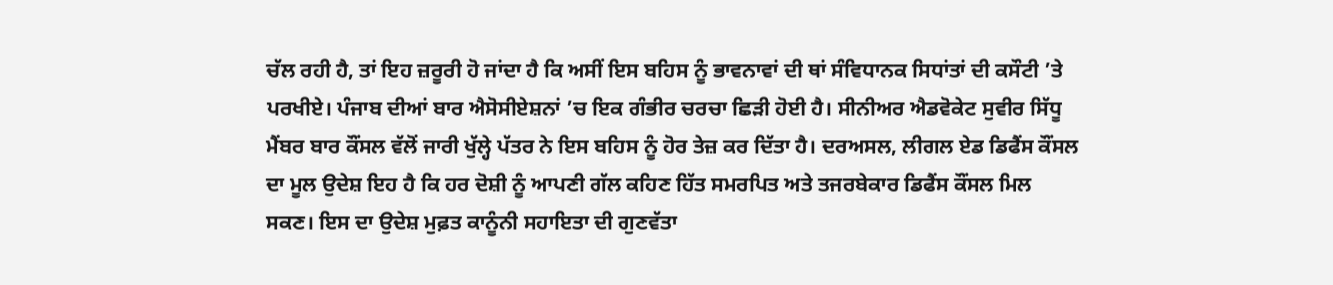ਚੱਲ ਰਹੀ ਹੈ, ਤਾਂ ਇਹ ਜ਼ਰੂਰੀ ਹੋ ਜਾਂਦਾ ਹੈ ਕਿ ਅਸੀਂ ਇਸ ਬਹਿਸ ਨੂੰ ਭਾਵਨਾਵਾਂ ਦੀ ਥਾਂ ਸੰਵਿਧਾਨਕ ਸਿਧਾਂਤਾਂ ਦੀ ਕਸੌਟੀ ’ਤੇ ਪਰਖੀਏ। ਪੰਜਾਬ ਦੀਆਂ ਬਾਰ ਐਸੋਸੀਏਸ਼ਨਾਂ ’ਚ ਇਕ ਗੰਭੀਰ ਚਰਚਾ ਛਿੜੀ ਹੋਈ ਹੈ। ਸੀਨੀਅਰ ਐਡਵੋਕੇਟ ਸੁਵੀਰ ਸਿੱਧੂ ਮੈਂਬਰ ਬਾਰ ਕੌਂਸਲ ਵੱਲੋਂ ਜਾਰੀ ਖੁੱਲ੍ਹੇ ਪੱਤਰ ਨੇ ਇਸ ਬਹਿਸ ਨੂੰ ਹੋਰ ਤੇਜ਼ ਕਰ ਦਿੱਤਾ ਹੈ। ਦਰਅਸਲ, ਲੀਗਲ ਏਡ ਡਿਫੈਂਸ ਕੌਂਸਲ ਦਾ ਮੂਲ ਉਦੇਸ਼ ਇਹ ਹੈ ਕਿ ਹਰ ਦੋਸ਼ੀ ਨੂੰ ਆਪਣੀ ਗੱਲ ਕਹਿਣ ਹਿੱਤ ਸਮਰਪਿਤ ਅਤੇ ਤਜਰਬੇਕਾਰ ਡਿਫੈਂਸ ਕੌਂਸਲ ਮਿਲ ਸਕਣ। ਇਸ ਦਾ ਉਦੇਸ਼ ਮੁਫ਼ਤ ਕਾਨੂੰਨੀ ਸਹਾਇਤਾ ਦੀ ਗੁਣਵੱਤਾ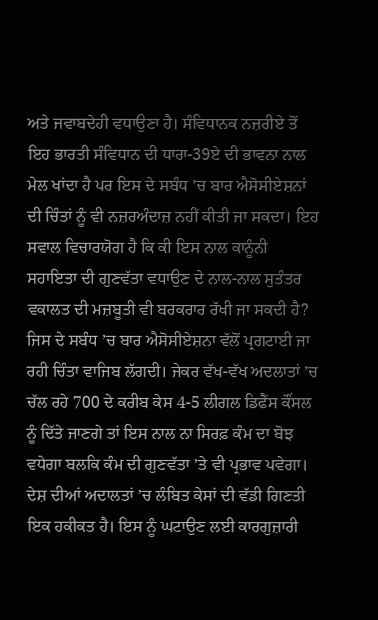ਅਤੇ ਜਵਾਬਦੇਹੀ ਵਧਾਉਣਾ ਹੈ। ਸੰਵਿਧਾਨਕ ਨਜ਼ਰੀਏ ਤੋਂ ਇਹ ਭਾਰਤੀ ਸੰਵਿਧਾਨ ਦੀ ਧਾਰਾ-39ਏ ਦੀ ਭਾਵਨਾ ਨਾਲ ਮੇਲ ਖਾਂਦਾ ਹੈ ਪਰ ਇਸ ਦੇ ਸਬੰਧ ’ਚ ਬਾਰ ਐਸੋਸੀਏਸ਼ਨਾਂ ਦੀ ਚਿੰਤਾਂ ਨੂੰ ਵੀ ਨਜ਼ਰਅੰਦਾਜ਼ ਨਹੀਂ ਕੀਤੀ ਜਾ ਸਕਦਾ। ਇਹ ਸਵਾਲ ਵਿਚਾਰਯੋਗ ਹੈ ਕਿ ਕੀ ਇਸ ਨਾਲ ਕਾਨੂੰਨੀ ਸਹਾਇਤਾ ਦੀ ਗੁਣਵੱਤਾ ਵਧਾਉਣ ਦੇ ਨਾਲ-ਨਾਲ ਸੁਤੰਤਰ ਵਕਾਲਤ ਦੀ ਮਜ਼ਬੂਤੀ ਵੀ ਬਰਕਰਾਰ ਰੱਖੀ ਜਾ ਸਕਦੀ ਹੈ? ਜਿਸ ਦੇ ਸਬੰਧ ’ਚ ਬਾਰ ਐਸੋਸੀਏਸ਼ਨਾ ਵੱਲੋਂ ਪ੍ਰਗਟਾਈ ਜਾ ਰਹੀ ਚਿੰਤਾ ਵਾਜਿਬ ਲੱਗਦੀ। ਜੇਕਰ ਵੱਖ-ਵੱਖ ਅਦਲਾਤਾਂ ’ਚ ਚੱਲ ਰਹੇ 700 ਦੇ ਕਰੀਬ ਕੇਸ 4-5 ਲੀਗਲ ਡਿਫੈਂਸ ਕੌਂਸਲ ਨੂੰ ਦਿੱਤੇ ਜਾਣਗੇ ਤਾਂ ਇਸ ਨਾਲ ਨਾ ਸਿਰਫ਼ ਕੰਮ ਦਾ ਬੋਝ ਵਧੇਗਾ ਬਲਕਿ ਕੰਮ ਦੀ ਗੁਣਵੱਤਾ ’ਤੇ ਵੀ ਪ੍ਰਭਾਵ ਪਵੇਗਾ। ਦੇਸ਼ ਦੀਆਂ ਅਦਾਲਤਾਂ ’ਚ ਲੰਬਿਤ ਕੇਸਾਂ ਦੀ ਵੱਡੀ ਗਿਣਤੀ ਇਕ ਹਕੀਕਤ ਹੈ। ਇਸ ਨੂੰ ਘਟਾਉਣ ਲਈ ਕਾਰਗੁਜ਼ਾਰੀ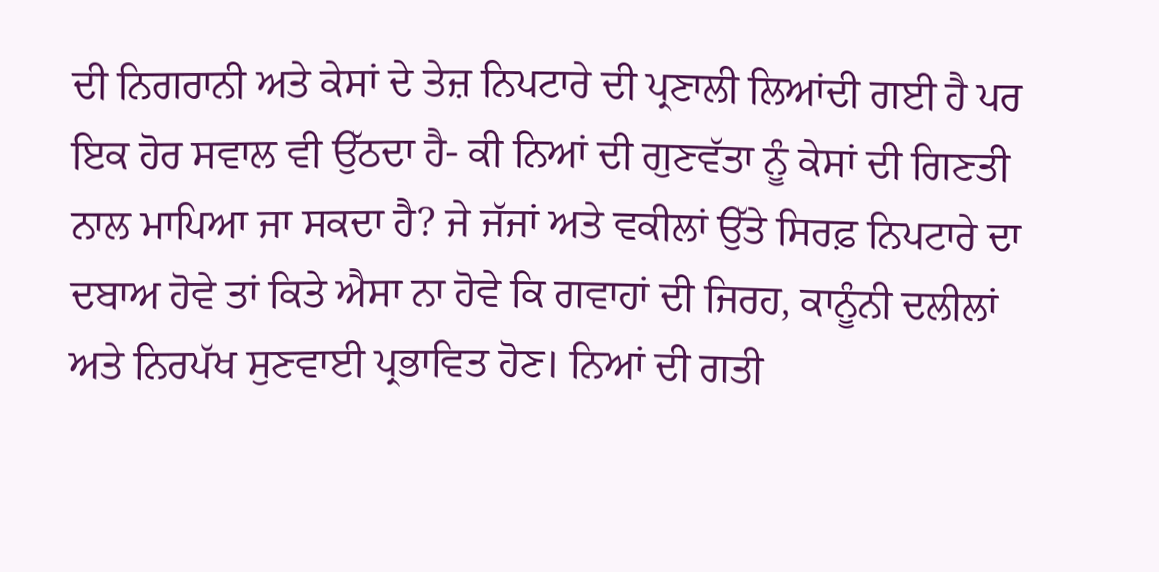ਦੀ ਨਿਗਰਾਨੀ ਅਤੇ ਕੇਸਾਂ ਦੇ ਤੇਜ਼ ਨਿਪਟਾਰੇ ਦੀ ਪ੍ਰਣਾਲੀ ਲਿਆਂਦੀ ਗਈ ਹੈ ਪਰ ਇਕ ਹੋਰ ਸਵਾਲ ਵੀ ਉੱਠਦਾ ਹੈ- ਕੀ ਨਿਆਂ ਦੀ ਗੁਣਵੱਤਾ ਨੂੰ ਕੇਸਾਂ ਦੀ ਗਿਣਤੀ ਨਾਲ ਮਾਪਿਆ ਜਾ ਸਕਦਾ ਹੈ? ਜੇ ਜੱਜਾਂ ਅਤੇ ਵਕੀਲਾਂ ਉੱਤੇ ਸਿਰਫ਼ ਨਿਪਟਾਰੇ ਦਾ ਦਬਾਅ ਹੋਵੇ ਤਾਂ ਕਿਤੇ ਐਸਾ ਨਾ ਹੋਵੇ ਕਿ ਗਵਾਹਾਂ ਦੀ ਜਿਰਹ, ਕਾਨੂੰਨੀ ਦਲੀਲਾਂ ਅਤੇ ਨਿਰਪੱਖ ਸੁਣਵਾਈ ਪ੍ਰਭਾਵਿਤ ਹੋਣ। ਨਿਆਂ ਦੀ ਗਤੀ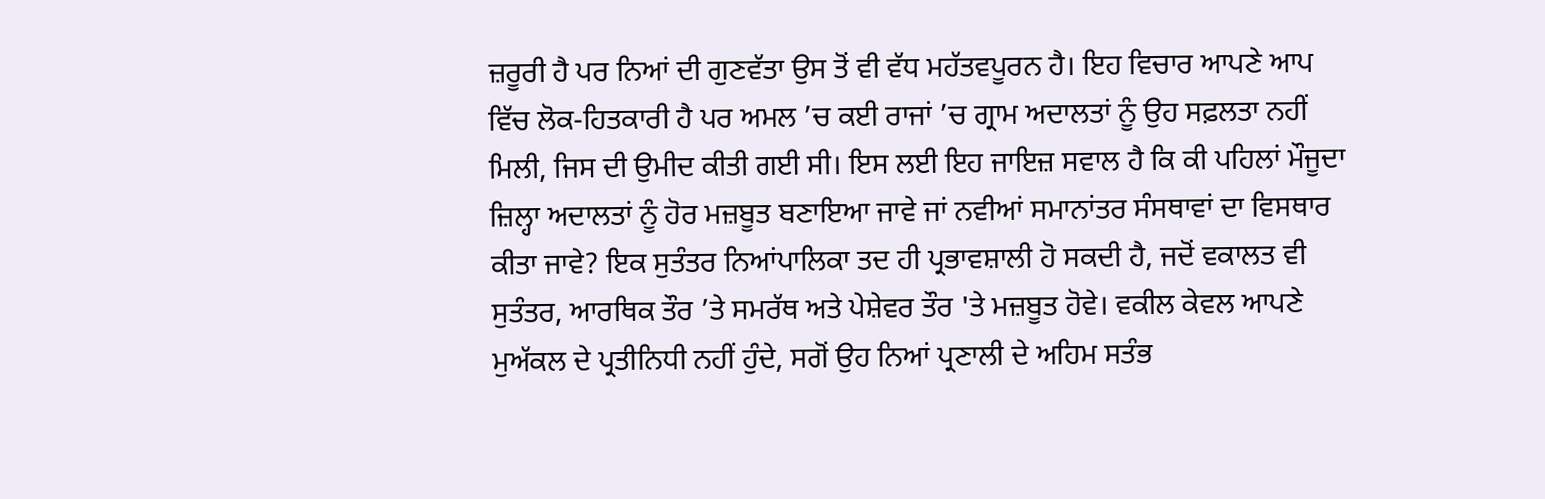ਜ਼ਰੂਰੀ ਹੈ ਪਰ ਨਿਆਂ ਦੀ ਗੁਣਵੱਤਾ ਉਸ ਤੋਂ ਵੀ ਵੱਧ ਮਹੱਤਵਪੂਰਨ ਹੈ। ਇਹ ਵਿਚਾਰ ਆਪਣੇ ਆਪ ਵਿੱਚ ਲੋਕ-ਹਿਤਕਾਰੀ ਹੈ ਪਰ ਅਮਲ ’ਚ ਕਈ ਰਾਜਾਂ ’ਚ ਗ੍ਰਾਮ ਅਦਾਲਤਾਂ ਨੂੰ ਉਹ ਸਫ਼ਲਤਾ ਨਹੀਂ ਮਿਲੀ, ਜਿਸ ਦੀ ਉਮੀਦ ਕੀਤੀ ਗਈ ਸੀ। ਇਸ ਲਈ ਇਹ ਜਾਇਜ਼ ਸਵਾਲ ਹੈ ਕਿ ਕੀ ਪਹਿਲਾਂ ਮੌਜੂਦਾ ਜ਼ਿਲ੍ਹਾ ਅਦਾਲਤਾਂ ਨੂੰ ਹੋਰ ਮਜ਼ਬੂਤ ਬਣਾਇਆ ਜਾਵੇ ਜਾਂ ਨਵੀਆਂ ਸਮਾਨਾਂਤਰ ਸੰਸਥਾਵਾਂ ਦਾ ਵਿਸਥਾਰ ਕੀਤਾ ਜਾਵੇ? ਇਕ ਸੁਤੰਤਰ ਨਿਆਂਪਾਲਿਕਾ ਤਦ ਹੀ ਪ੍ਰਭਾਵਸ਼ਾਲੀ ਹੋ ਸਕਦੀ ਹੈ, ਜਦੋਂ ਵਕਾਲਤ ਵੀ ਸੁਤੰਤਰ, ਆਰਥਿਕ ਤੌਰ ’ਤੇ ਸਮਰੱਥ ਅਤੇ ਪੇਸ਼ੇਵਰ ਤੌਰ 'ਤੇ ਮਜ਼ਬੂਤ ਹੋਵੇ। ਵਕੀਲ ਕੇਵਲ ਆਪਣੇ ਮੁਅੱਕਲ ਦੇ ਪ੍ਰਤੀਨਿਧੀ ਨਹੀਂ ਹੁੰਦੇ, ਸਗੋਂ ਉਹ ਨਿਆਂ ਪ੍ਰਣਾਲੀ ਦੇ ਅਹਿਮ ਸਤੰਭ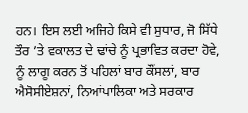ਹਨ। ਇਸ ਲਈ ਅਜਿਹੇ ਕਿਸੇ ਵੀ ਸੁਧਾਰ, ਜੋ ਸਿੱਧੇ ਤੌਰ ’ਤੇ ਵਕਾਲਤ ਦੇ ਢਾਂਚੇ ਨੂੰ ਪ੍ਰਭਾਵਿਤ ਕਰਦਾ ਹੋਵੇ, ਨੂੰ ਲਾਗੂ ਕਰਨ ਤੋਂ ਪਹਿਲਾਂ ਬਾਰ ਕੌਂਸਲਾਂ, ਬਾਰ ਐਸੋਸੀਏਸ਼ਨਾਂ, ਨਿਆਂਪਾਲਿਕਾ ਅਤੇ ਸਰਕਾਰ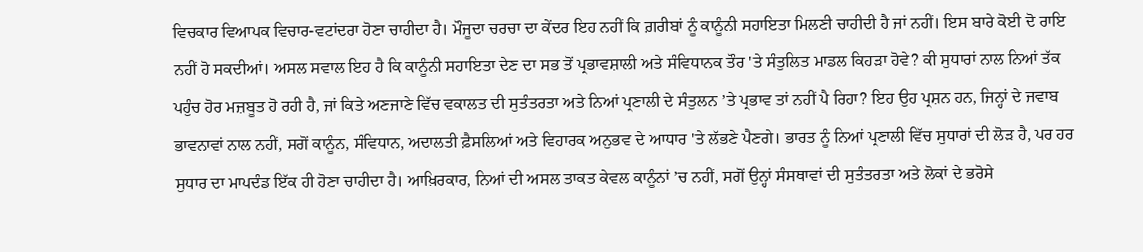ਵਿਚਕਾਰ ਵਿਆਪਕ ਵਿਚਾਰ-ਵਟਾਂਦਰਾ ਹੋਣਾ ਚਾਹੀਦਾ ਹੈ। ਮੌਜੂਦਾ ਚਰਚਾ ਦਾ ਕੇਂਦਰ ਇਹ ਨਹੀਂ ਕਿ ਗ਼ਰੀਬਾਂ ਨੂੰ ਕਾਨੂੰਨੀ ਸਹਾਇਤਾ ਮਿਲਣੀ ਚਾਹੀਦੀ ਹੈ ਜਾਂ ਨਹੀਂ। ਇਸ ਬਾਰੇ ਕੋਈ ਦੋ ਰਾਇ ਨਹੀਂ ਹੋ ਸਕਦੀਆਂ। ਅਸਲ ਸਵਾਲ ਇਹ ਹੈ ਕਿ ਕਾਨੂੰਨੀ ਸਹਾਇਤਾ ਦੇਣ ਦਾ ਸਭ ਤੋਂ ਪ੍ਰਭਾਵਸ਼ਾਲੀ ਅਤੇ ਸੰਵਿਧਾਨਕ ਤੌਰ 'ਤੇ ਸੰਤੁਲਿਤ ਮਾਡਲ ਕਿਹੜਾ ਹੋਵੇ? ਕੀ ਸੁਧਾਰਾਂ ਨਾਲ ਨਿਆਂ ਤੱਕ ਪਹੁੰਚ ਹੋਰ ਮਜ਼ਬੂਤ ਹੋ ਰਹੀ ਹੈ, ਜਾਂ ਕਿਤੇ ਅਣਜਾਣੇ ਵਿੱਚ ਵਕਾਲਤ ਦੀ ਸੁਤੰਤਰਤਾ ਅਤੇ ਨਿਆਂ ਪ੍ਰਣਾਲੀ ਦੇ ਸੰਤੁਲਨ ’ਤੇ ਪ੍ਰਭਾਵ ਤਾਂ ਨਹੀਂ ਪੈ ਰਿਹਾ? ਇਹ ਉਹ ਪ੍ਰਸ਼ਨ ਹਨ, ਜਿਨ੍ਹਾਂ ਦੇ ਜਵਾਬ ਭਾਵਨਾਵਾਂ ਨਾਲ ਨਹੀਂ, ਸਗੋਂ ਕਾਨੂੰਨ, ਸੰਵਿਧਾਨ, ਅਦਾਲਤੀ ਫ਼ੈਸਲਿਆਂ ਅਤੇ ਵਿਹਾਰਕ ਅਨੁਭਵ ਦੇ ਆਧਾਰ 'ਤੇ ਲੱਭਣੇ ਪੈਣਗੇ। ਭਾਰਤ ਨੂੰ ਨਿਆਂ ਪ੍ਰਣਾਲੀ ਵਿੱਚ ਸੁਧਾਰਾਂ ਦੀ ਲੋੜ ਹੈ, ਪਰ ਹਰ ਸੁਧਾਰ ਦਾ ਮਾਪਦੰਡ ਇੱਕ ਹੀ ਹੋਣਾ ਚਾਹੀਦਾ ਹੈ। ਆਖ਼ਿਰਕਾਰ, ਨਿਆਂ ਦੀ ਅਸਲ ਤਾਕਤ ਕੇਵਲ ਕਾਨੂੰਨਾਂ ’ਚ ਨਹੀਂ, ਸਗੋਂ ਉਨ੍ਹਾਂ ਸੰਸਥਾਵਾਂ ਦੀ ਸੁਤੰਤਰਤਾ ਅਤੇ ਲੋਕਾਂ ਦੇ ਭਰੋਸੇ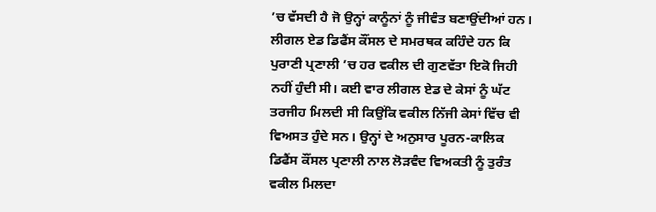’ਚ ਵੱਸਦੀ ਹੈ ਜੋ ਉਨ੍ਹਾਂ ਕਾਨੂੰਨਾਂ ਨੂੰ ਜੀਵੰਤ ਬਣਾਉਂਦੀਆਂ ਹਨ। ਲੀਗਲ ਏਡ ਡਿਫੈਂਸ ਕੌਂਸਲ ਦੇ ਸਮਰਥਕ ਕਹਿੰਦੇ ਹਨ ਕਿ ਪੁਰਾਣੀ ਪ੍ਰਣਾਲੀ ’ਚ ਹਰ ਵਕੀਲ ਦੀ ਗੁਣਵੱਤਾ ਇਕੋ ਜਿਹੀ ਨਹੀਂ ਹੁੰਦੀ ਸੀ। ਕਈ ਵਾਰ ਲੀਗਲ ਏਡ ਦੇ ਕੇਸਾਂ ਨੂੰ ਘੱਟ ਤਰਜੀਹ ਮਿਲਦੀ ਸੀ ਕਿਉਂਕਿ ਵਕੀਲ ਨਿੱਜੀ ਕੇਸਾਂ ਵਿੱਚ ਵੀ ਵਿਅਸਤ ਹੁੰਦੇ ਸਨ। ਉਨ੍ਹਾਂ ਦੇ ਅਨੁਸਾਰ ਪੂਰਨ-ਕਾਲਿਕ ਡਿਫੈਂਸ ਕੌਂਸਲ ਪ੍ਰਣਾਲੀ ਨਾਲ ਲੋੜਵੰਦ ਵਿਅਕਤੀ ਨੂੰ ਤੁਰੰਤ ਵਕੀਲ ਮਿਲਦਾ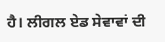ਹੈ। ਲੀਗਲ ਏਡ ਸੇਵਾਵਾਂ ਦੀ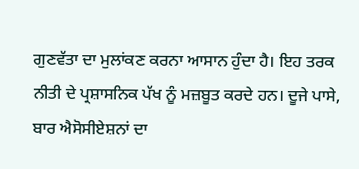ਗੁਣਵੱਤਾ ਦਾ ਮੁਲਾਂਕਣ ਕਰਨਾ ਆਸਾਨ ਹੁੰਦਾ ਹੈ। ਇਹ ਤਰਕ ਨੀਤੀ ਦੇ ਪ੍ਰਸ਼ਾਸਨਿਕ ਪੱਖ ਨੂੰ ਮਜ਼ਬੂਤ ਕਰਦੇ ਹਨ। ਦੂਜੇ ਪਾਸੇ, ਬਾਰ ਐਸੋਸੀਏਸ਼ਨਾਂ ਦਾ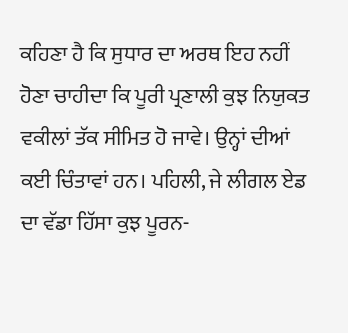ਕਹਿਣਾ ਹੈ ਕਿ ਸੁਧਾਰ ਦਾ ਅਰਥ ਇਹ ਨਹੀਂ ਹੋਣਾ ਚਾਹੀਦਾ ਕਿ ਪੂਰੀ ਪ੍ਰਣਾਲੀ ਕੁਝ ਨਿਯੁਕਤ ਵਕੀਲਾਂ ਤੱਕ ਸੀਮਿਤ ਹੋ ਜਾਵੇ। ਉਨ੍ਹਾਂ ਦੀਆਂ ਕਈ ਚਿੰਤਾਵਾਂ ਹਨ। ਪਹਿਲੀ, ਜੇ ਲੀਗਲ ਏਡ ਦਾ ਵੱਡਾ ਹਿੱਸਾ ਕੁਝ ਪੂਰਨ-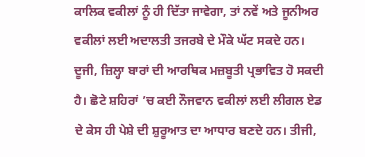ਕਾਲਿਕ ਵਕੀਲਾਂ ਨੂੰ ਹੀ ਦਿੱਤਾ ਜਾਵੇਗਾ, ਤਾਂ ਨਵੇਂ ਅਤੇ ਜੂਨੀਅਰ ਵਕੀਲਾਂ ਲਈ ਅਦਾਲਤੀ ਤਜਰਬੇ ਦੇ ਮੌਕੇ ਘੱਟ ਸਕਦੇ ਹਨ। ਦੂਜੀ, ਜ਼ਿਲ੍ਹਾ ਬਾਰਾਂ ਦੀ ਆਰਥਿਕ ਮਜ਼ਬੂਤੀ ਪ੍ਰਭਾਵਿਤ ਹੋ ਸਕਦੀ ਹੈ। ਛੋਟੇ ਸ਼ਹਿਰਾਂ ’ਚ ਕਈ ਨੌਜਵਾਨ ਵਕੀਲਾਂ ਲਈ ਲੀਗਲ ਏਡ ਦੇ ਕੇਸ ਹੀ ਪੇਸ਼ੇ ਦੀ ਸ਼ੁਰੂਆਤ ਦਾ ਆਧਾਰ ਬਣਦੇ ਹਨ। ਤੀਜੀ,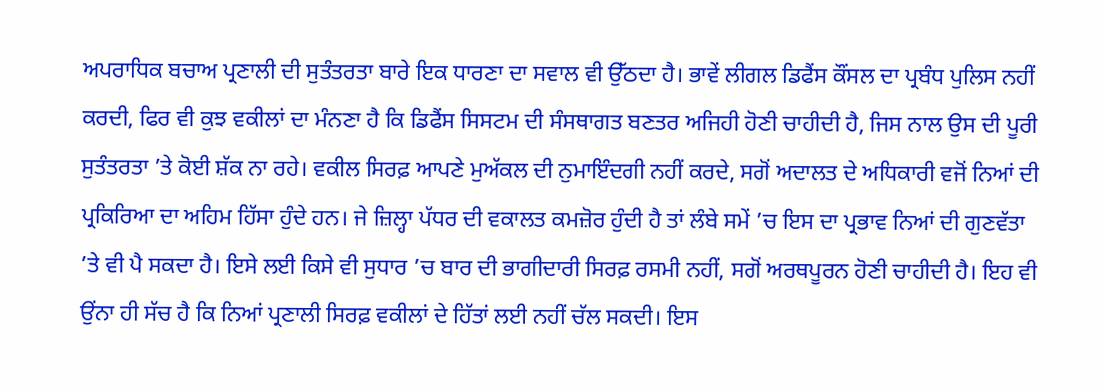ਅਪਰਾਧਿਕ ਬਚਾਅ ਪ੍ਰਣਾਲੀ ਦੀ ਸੁਤੰਤਰਤਾ ਬਾਰੇ ਇਕ ਧਾਰਣਾ ਦਾ ਸਵਾਲ ਵੀ ਉੱਠਦਾ ਹੈ। ਭਾਵੇਂ ਲੀਗਲ ਡਿਫੈਂਸ ਕੌਂਸਲ ਦਾ ਪ੍ਰਬੰਧ ਪੁਲਿਸ ਨਹੀਂ ਕਰਦੀ, ਫਿਰ ਵੀ ਕੁਝ ਵਕੀਲਾਂ ਦਾ ਮੰਨਣਾ ਹੈ ਕਿ ਡਿਫੈਂਸ ਸਿਸਟਮ ਦੀ ਸੰਸਥਾਗਤ ਬਣਤਰ ਅਜਿਹੀ ਹੋਣੀ ਚਾਹੀਦੀ ਹੈ, ਜਿਸ ਨਾਲ ਉਸ ਦੀ ਪੂਰੀ ਸੁਤੰਤਰਤਾ ’ਤੇ ਕੋਈ ਸ਼ੱਕ ਨਾ ਰਹੇ। ਵਕੀਲ ਸਿਰਫ਼ ਆਪਣੇ ਮੁਅੱਕਲ ਦੀ ਨੁਮਾਇੰਦਗੀ ਨਹੀਂ ਕਰਦੇ, ਸਗੋਂ ਅਦਾਲਤ ਦੇ ਅਧਿਕਾਰੀ ਵਜੋਂ ਨਿਆਂ ਦੀ ਪ੍ਰਕਿਰਿਆ ਦਾ ਅਹਿਮ ਹਿੱਸਾ ਹੁੰਦੇ ਹਨ। ਜੇ ਜ਼ਿਲ੍ਹਾ ਪੱਧਰ ਦੀ ਵਕਾਲਤ ਕਮਜ਼ੋਰ ਹੁੰਦੀ ਹੈ ਤਾਂ ਲੰਬੇ ਸਮੇਂ ’ਚ ਇਸ ਦਾ ਪ੍ਰਭਾਵ ਨਿਆਂ ਦੀ ਗੁਣਵੱਤਾ ’ਤੇ ਵੀ ਪੈ ਸਕਦਾ ਹੈ। ਇਸੇ ਲਈ ਕਿਸੇ ਵੀ ਸੁਧਾਰ ’ਚ ਬਾਰ ਦੀ ਭਾਗੀਦਾਰੀ ਸਿਰਫ਼ ਰਸਮੀ ਨਹੀਂ, ਸਗੋਂ ਅਰਥਪੂਰਨ ਹੋਣੀ ਚਾਹੀਦੀ ਹੈ। ਇਹ ਵੀ ਉਂਨਾ ਹੀ ਸੱਚ ਹੈ ਕਿ ਨਿਆਂ ਪ੍ਰਣਾਲੀ ਸਿਰਫ਼ ਵਕੀਲਾਂ ਦੇ ਹਿੱਤਾਂ ਲਈ ਨਹੀਂ ਚੱਲ ਸਕਦੀ। ਇਸ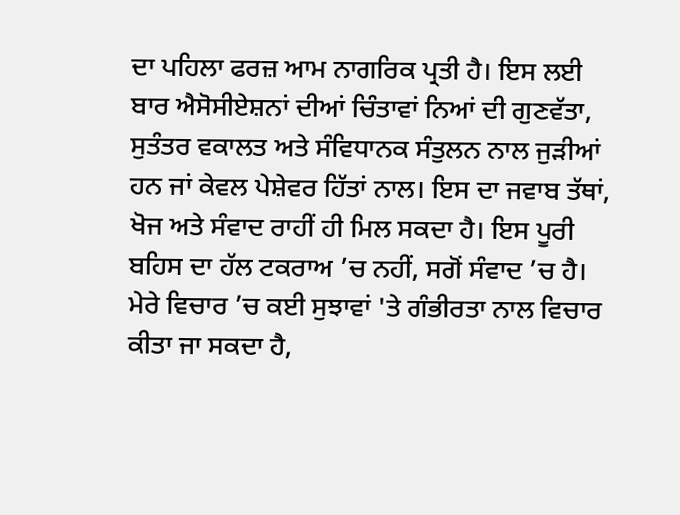ਦਾ ਪਹਿਲਾ ਫਰਜ਼ ਆਮ ਨਾਗਰਿਕ ਪ੍ਰਤੀ ਹੈ। ਇਸ ਲਈ ਬਾਰ ਐਸੋਸੀਏਸ਼ਨਾਂ ਦੀਆਂ ਚਿੰਤਾਵਾਂ ਨਿਆਂ ਦੀ ਗੁਣਵੱਤਾ, ਸੁਤੰਤਰ ਵਕਾਲਤ ਅਤੇ ਸੰਵਿਧਾਨਕ ਸੰਤੁਲਨ ਨਾਲ ਜੁੜੀਆਂ ਹਨ ਜਾਂ ਕੇਵਲ ਪੇਸ਼ੇਵਰ ਹਿੱਤਾਂ ਨਾਲ। ਇਸ ਦਾ ਜਵਾਬ ਤੱਥਾਂ, ਖੋਜ ਅਤੇ ਸੰਵਾਦ ਰਾਹੀਂ ਹੀ ਮਿਲ ਸਕਦਾ ਹੈ। ਇਸ ਪੂਰੀ ਬਹਿਸ ਦਾ ਹੱਲ ਟਕਰਾਅ ’ਚ ਨਹੀਂ, ਸਗੋਂ ਸੰਵਾਦ ’ਚ ਹੈ। ਮੇਰੇ ਵਿਚਾਰ ’ਚ ਕਈ ਸੁਝਾਵਾਂ 'ਤੇ ਗੰਭੀਰਤਾ ਨਾਲ ਵਿਚਾਰ ਕੀਤਾ ਜਾ ਸਕਦਾ ਹੈ,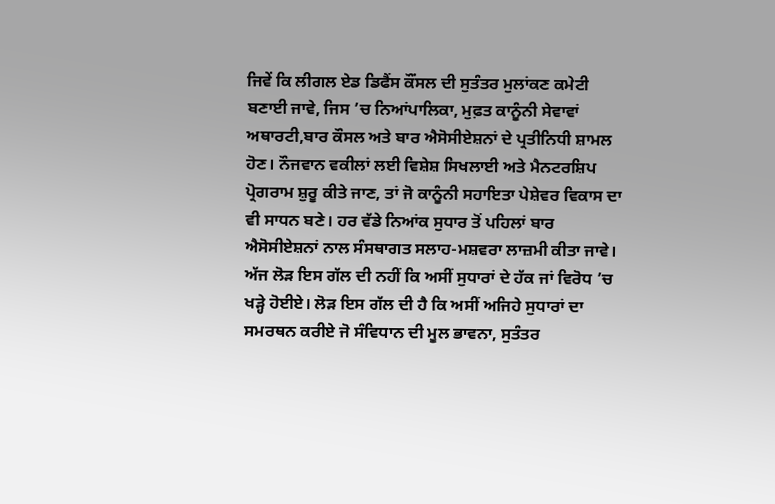ਜਿਵੇਂ ਕਿ ਲੀਗਲ ਏਡ ਡਿਫੈਂਸ ਕੌਂਸਲ ਦੀ ਸੁਤੰਤਰ ਮੁਲਾਂਕਣ ਕਮੇਟੀ ਬਣਾਈ ਜਾਵੇ, ਜਿਸ ’ਚ ਨਿਆਂਪਾਲਿਕਾ, ਮੁਫ਼ਤ ਕਾਨੂੰਨੀ ਸੇਵਾਵਾਂ ਅਥਾਰਟੀ,ਬਾਰ ਕੌਸਲ ਅਤੇ ਬਾਰ ਐਸੋਸੀਏਸ਼ਨਾਂ ਦੇ ਪ੍ਰਤੀਨਿਧੀ ਸ਼ਾਮਲ ਹੋਣ। ਨੌਜਵਾਨ ਵਕੀਲਾਂ ਲਈ ਵਿਸ਼ੇਸ਼ ਸਿਖਲਾਈ ਅਤੇ ਮੈਨਟਰਸ਼ਿਪ ਪ੍ਰੋਗਰਾਮ ਸ਼ੁਰੂ ਕੀਤੇ ਜਾਣ, ਤਾਂ ਜੋ ਕਾਨੂੰਨੀ ਸਹਾਇਤਾ ਪੇਸ਼ੇਵਰ ਵਿਕਾਸ ਦਾ ਵੀ ਸਾਧਨ ਬਣੇ। ਹਰ ਵੱਡੇ ਨਿਆਂਕ ਸੁਧਾਰ ਤੋਂ ਪਹਿਲਾਂ ਬਾਰ ਐਸੋਸੀਏਸ਼ਨਾਂ ਨਾਲ ਸੰਸਥਾਗਤ ਸਲਾਹ-ਮਸ਼ਵਰਾ ਲਾਜ਼ਮੀ ਕੀਤਾ ਜਾਵੇ।
ਅੱਜ ਲੋੜ ਇਸ ਗੱਲ ਦੀ ਨਹੀਂ ਕਿ ਅਸੀਂ ਸੁਧਾਰਾਂ ਦੇ ਹੱਕ ਜਾਂ ਵਿਰੋਧ ’ਚ ਖੜ੍ਹੇ ਹੋਈਏ। ਲੋੜ ਇਸ ਗੱਲ ਦੀ ਹੈ ਕਿ ਅਸੀਂ ਅਜਿਹੇ ਸੁਧਾਰਾਂ ਦਾ ਸਮਰਥਨ ਕਰੀਏ ਜੋ ਸੰਵਿਧਾਨ ਦੀ ਮੂਲ ਭਾਵਨਾ, ਸੁਤੰਤਰ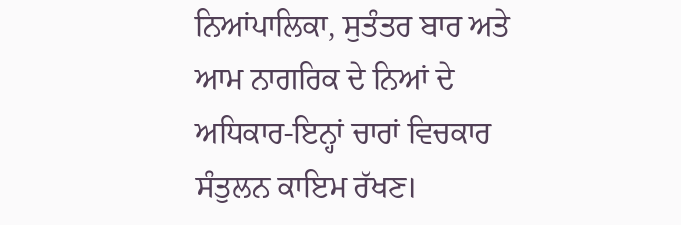ਨਿਆਂਪਾਲਿਕਾ, ਸੁਤੰਤਰ ਬਾਰ ਅਤੇ ਆਮ ਨਾਗਰਿਕ ਦੇ ਨਿਆਂ ਦੇ ਅਧਿਕਾਰ-ਇਨ੍ਹਾਂ ਚਾਰਾਂ ਵਿਚਕਾਰ ਸੰਤੁਲਨ ਕਾਇਮ ਰੱਖਣ।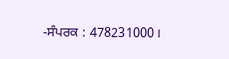-ਸੰਪਰਕ : 478231000।